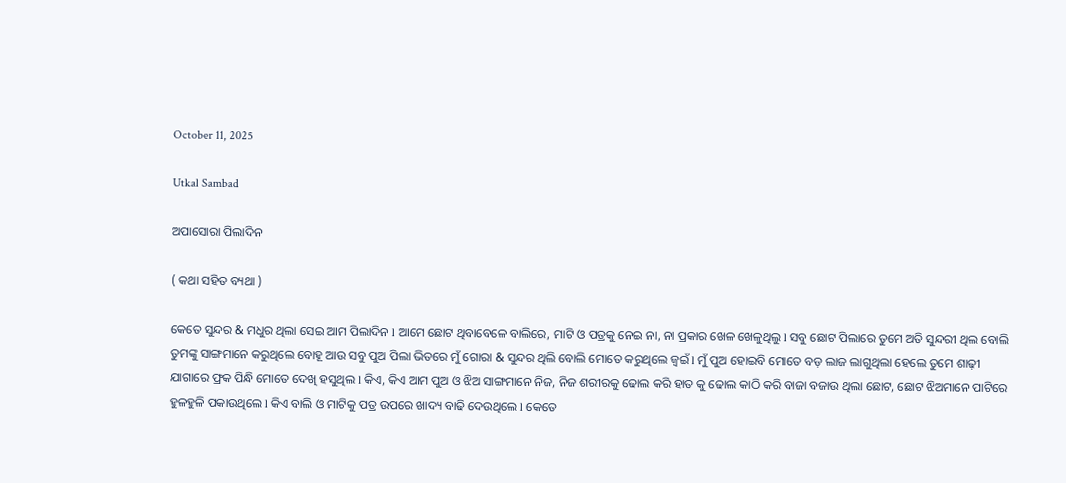October 11, 2025

Utkal Sambad

ଅପାସୋରା ପିଲାଦିନ

( କଥା ସହିତ ବ୍ୟଥା )

କେତେ ସୁନ୍ଦର & ମଧୁର ଥିଲା ସେଇ ଆମ ପିଲାଦିନ l ଆମେ ଛୋଟ ଥିବାବେଳେ ବାଲିରେ, ମାଟି ଓ ପତ୍ରକୁ ନେଇ ନା, ନା ପ୍ରକାର ଖେଳ ଖେଳୁଥିଲୁ l ସବୁ ଛୋଟ ପିଲାରେ ତୁମେ ଅତି ସୁନ୍ଦରୀ ଥିଲ ବୋଲି ତୁମଙ୍କୁ ସାଙ୍ଗମାନେ କରୁଥିଲେ ବୋହୂ ଆଉ ସବୁ ପୁଅ ପିଲା ଭିତରେ ମୁଁ ଗୋରା & ସୁନ୍ଦର ଥିଲି ବୋଲି ମୋତେ କରୁଥିଲେ ଜ୍ଵଇଁ l ମୁଁ ପୁଅ ହୋଇବି ମୋତେ ବଡ଼ ଲାଜ ଲାଗୁଥିଲା ହେଲେ ତୁମେ ଶାଢ଼ୀ ଯାଗାରେ ଫ୍ରକ ପିନ୍ଧି ମୋତେ ଦେଖି ହସୁଥିଲ l କିଏ, କିଏ ଆମ ପୁଅ ଓ ଝିଅ ସାଙ୍ଗମାନେ ନିଜ, ନିଜ ଶରୀରକୁ ଢୋଲ କରି ହାତ କୁ ଢୋଲ କାଠି କରି ବାଜା ବଜାଉ ଥିଲା ଛୋଟ, ଛୋଟ ଝିଅମାନେ ପାଟିରେ ହୁଳହୁଳି ପକାଉଥିଲେ l କିଏ ବାଲି ଓ ମାଟିକୁ ପତ୍ର ଉପରେ ଖାଦ୍ୟ ବାଢି ଦେଉଥିଲେ l କେତେ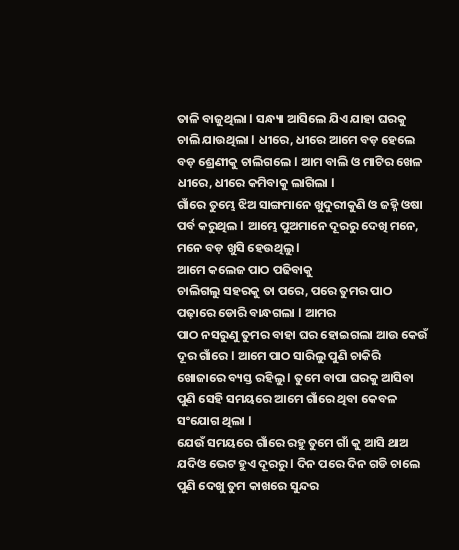ତାଳି ବାଜୁଥିଲା l ସନ୍ଧ୍ୟା ଆସିଲେ ଯିଏ ଯାହା ଘରକୁ ଚାଲି ଯାଉଥିଲା l ଧୀରେ, ଧୀରେ ଆମେ ବଡ଼ ହେଲେ ବଡ଼ ଶ୍ରେଣୀକୁ ଚାଲିଗଲେ l ଆମ ବାଲି ଓ ମାଟିର ଖେଳ ଧୀରେ, ଧୀରେ କମିବାକୁ ଲାଗିଲା l
ଗାଁରେ ତୁମ୍ଭେ ଝିଅ ସାଙ୍ଗମାନେ ଖୁଦୁରୀକୁଣି ଓ ଜହ୍ନି ଓଷା ପର୍ବ କରୁଥିଲ l ଆମ୍ଭେ ପୁଅମାନେ ଦୂରରୁ ଦେଖି ମନେ, ମନେ ବଡ଼ ଖୁସି ହେଉଥିଲୁ l
ଆମେ କଲେଜ ପାଠ ପଢିବାକୁ
ଚାଲିଗଲୁ ସହରକୁ ତା ପରେ, ପରେ ତୁମର ପାଠ ପଢ଼ାରେ ଡୋରି ବାନ୍ଧଗଲା l ଆମର
ପାଠ ନସରୁଣୁ ତୁମର ବାହା ଘର ହୋଇଗଲା ଆଉ କେଉଁ ଦୂର ଗାଁରେ l ଆମେ ପାଠ ସାରିଲୁ ପୁଣି ଚାକିରି ଖୋଜାରେ ବ୍ୟସ୍ତ ରହିଲୁ l ତୁମେ ବାପା ଘରକୁ ଆସିବା ପୁଣି ସେହି ସମୟରେ ଆମେ ଗାଁରେ ଥିବା କେବଳ ସଂଯୋଗ ଥିଲା l
ଯେଉଁ ସମୟରେ ଗାଁରେ ରହୁ ତୁମେ ଗାଁ କୁ ଆସି ଥାଅ ଯଦିଓ ଭେଟ ହୁଏ ଦୂରରୁ l ଦିନ ପରେ ଦିନ ଗଡି ଚାଲେ ପୁଣି ଦେଖୁ ତୁମ କାଖରେ ସୁନ୍ଦର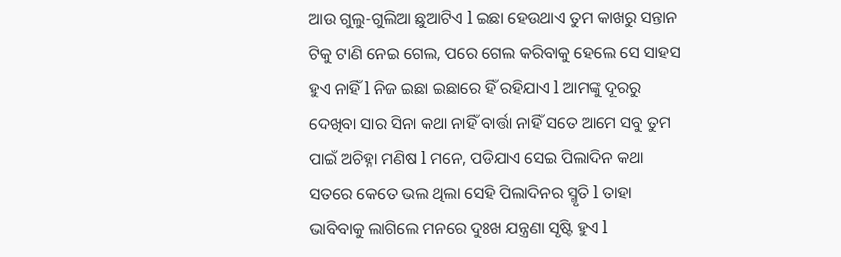ଆଉ ଗୁଲୁ-ଗୁଲିଆ ଛୁଆଟିଏ l ଇଛା ହେଉଥାଏ ତୁମ କାଖରୁ ସନ୍ତାନ ଟିକୁ ଟାଣି ନେଇ ଗେଲ, ପରେ ଗେଲ କରିବାକୁ ହେଲେ ସେ ସାହସ ହୁଏ ନାହିଁ l ନିଜ ଇଛା ଇଛାରେ ହିଁ ରହିଯାଏ l ଆମଙ୍କୁ ଦୂରରୁ ଦେଖିବା ସାର ସିନା କଥା ନାହିଁ ବାର୍ତ୍ତା ନାହିଁ ସତେ ଆମେ ସବୁ ତୁମ ପାଇଁ ଅଚିହ୍ନା ମଣିଷ l ମନେ, ପଡିଯାଏ ସେଇ ପିଲାଦିନ କଥା ସତରେ କେତେ ଭଲ ଥିଲା ସେହି ପିଲାଦିନର ସ୍ମୃତି l ତାହା ଭାବିବାକୁ ଲାଗିଲେ ମନରେ ଦୁଃଖ ଯନ୍ତ୍ରଣା ସୃଷ୍ଟି ହୁଏ l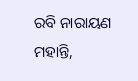ରବି ନାରାୟଣ ମହାନ୍ତି,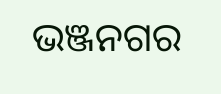ଭଞ୍ଜନଗର